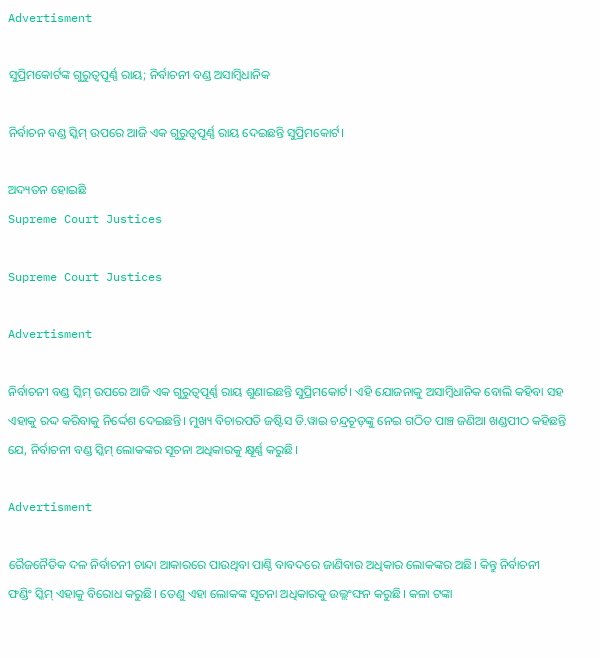Advertisment

ସୁପ୍ରିମକୋର୍ଟଙ୍କ ଗୁରୁତ୍ୱପୂର୍ଣ୍ଣ ରାୟ; ନିର୍ବାଚନୀ ବଣ୍ଡ ଅସାମ୍ବିଧାନିକ

ନିର୍ବାଚନ ବଣ୍ଡ ସ୍କିମ୍ ଉପରେ ଆଜି ଏକ ଗୁରୁତ୍ୱପୂର୍ଣ୍ଣ ରାୟ ଦେଇଛନ୍ତି ସୁପ୍ରିମକୋର୍ଟ।

ଅଦ୍ୟତନ ହୋଇଛି
Supreme Court Justices

Supreme Court Justices

Advertisment

ନିର୍ବାଚନୀ ବଣ୍ଡ ସ୍କିମ୍ ଉପରେ ଆଜି ଏକ ଗୁରୁତ୍ୱପୂର୍ଣ୍ଣ ରାୟ ଶୁଣାଇଛନ୍ତି ସୁପ୍ରିମକୋର୍ଟ। ଏହି ଯୋଜନାକୁ ଅସାମ୍ବିଧାନିକ ବୋଲି କହିବା ସହ ଏହାକୁ ରଦ୍ଦ କରିବାକୁ ନିର୍ଦ୍ଦେଶ ଦେଇଛନ୍ତି। ମୁଖ୍ୟ ବିଚାରପତି ଜଷ୍ଟିସ ଡି.ୱାଇ ଚନ୍ଦ୍ରଚୂଡ଼ଙ୍କୁ ନେଇ ଗଠିତ ପାଞ୍ଚ ଜଣିଆ ଖଣ୍ଡପୀଠ କହିଛନ୍ତି ଯେ, ନିର୍ବାଚନୀ ବଣ୍ଡ ସ୍କିମ୍ ଲୋକଙ୍କର ସୂଚନା ଅଧିକାରକୁ କ୍ଷୂର୍ଣ୍ଣ କରୁଛି।

Advertisment

ରୈଜନୈତିକ ଦଳ ନିର୍ବାଚନୀ ଚାନ୍ଦା ଆକାରରେ ପାଉଥିବା ପାଣ୍ଠି ବାବଦରେ ଜାଣିବାର ଅଧିକାର ଲୋକଙ୍କର ଅଛି। କିନ୍ତୁ ନିର୍ବାଚନୀ ଫଣ୍ଡିଂ ସ୍କିମ୍ ଏହାକୁ ବିରୋଧ କରୁଛି। ତେଣୁ ଏହା ଲୋକଙ୍କ ସୂଚନା ଅଧିକାରକୁ ଉଲ୍ଲଂଙ୍ଘନ କରୁଛି। କଳା ଟଙ୍କା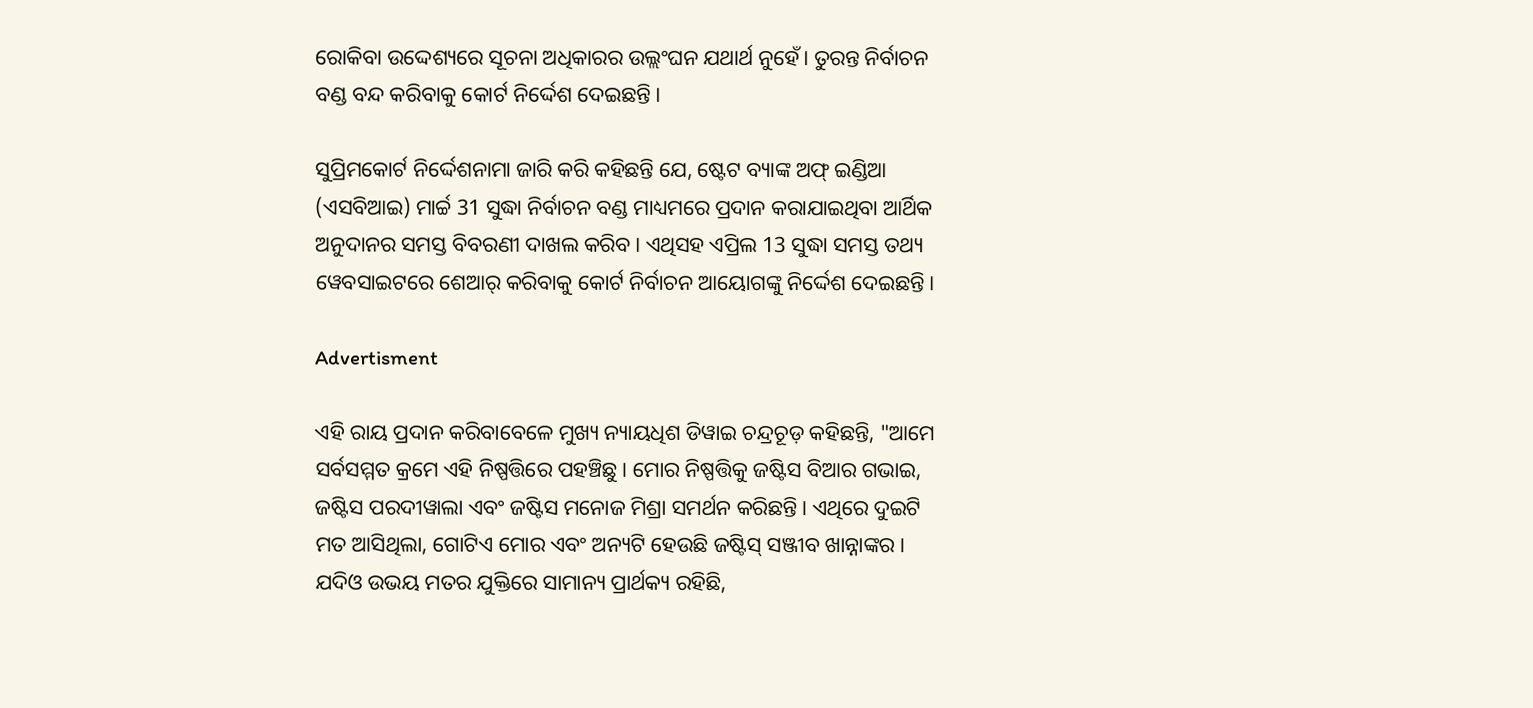ରୋକିବା ଉଦ୍ଦେଶ୍ୟରେ ସୂଚନା ଅଧିକାରର ଉଲ୍ଲଂଘନ ଯଥାର୍ଥ ନୁହେଁ। ତୁରନ୍ତ ନିର୍ବାଚନ ବଣ୍ଡ ବନ୍ଦ କରିବାକୁ କୋର୍ଟ ନିର୍ଦ୍ଦେଶ ଦେଇଛନ୍ତି।

ସୁପ୍ରିମକୋର୍ଟ ନିର୍ଦ୍ଦେଶନାମା ଜାରି କରି କହିଛନ୍ତି ଯେ, ଷ୍ଟେଟ ବ୍ୟାଙ୍କ ଅଫ୍ ଇଣ୍ଡିଆ (ଏସବିଆଇ) ମାର୍ଚ୍ଚ 31 ସୁଦ୍ଧା ନିର୍ବାଚନ ବଣ୍ଡ ମାଧ୍ୟମରେ ପ୍ରଦାନ କରାଯାଇଥିବା ଆର୍ଥିକ ଅନୁଦାନର ସମସ୍ତ ବିବରଣୀ ଦାଖଲ କରିବ। ଏଥିସହ ଏପ୍ରିଲ 13 ସୁଦ୍ଧା ସମସ୍ତ ତଥ୍ୟ ୱେବସାଇଟରେ ଶେଆର୍ କରିବାକୁ କୋର୍ଟ ନିର୍ବାଚନ ଆୟୋଗଙ୍କୁ ନିର୍ଦ୍ଦେଶ ଦେଇଛନ୍ତି।

Advertisment

ଏହି ରାୟ ପ୍ରଦାନ କରିବାବେଳେ ମୁଖ୍ୟ ନ୍ୟାୟଧିଶ ଡିୱାଇ ଚନ୍ଦ୍ରଚୂଡ଼ କହିଛନ୍ତି, "ଆମେ ସର୍ବସମ୍ମତ କ୍ରମେ ଏହି ନିଷ୍ପତ୍ତିରେ ପହଞ୍ଚିଛୁ। ମୋର ନିଷ୍ପତ୍ତିକୁ ଜଷ୍ଟିସ ବିଆର ଗଭାଇ, ଜଷ୍ଟିସ ପରଦୀୱାଲା ଏବଂ ଜଷ୍ଟିସ ମନୋଜ ମିଶ୍ରା ସମର୍ଥନ କରିଛନ୍ତି। ଏଥିରେ ଦୁଇଟି ମତ ଆସିଥିଲା, ଗୋଟିଏ ମୋର ଏବଂ ଅନ୍ୟଟି ହେଉଛି ଜଷ୍ଟିସ୍ ସଞ୍ଜୀବ ଖାନ୍ନାଙ୍କର। ଯଦିଓ ଉଭୟ ମତର ଯୁକ୍ତିରେ ସାମାନ୍ୟ ପ୍ରାର୍ଥକ୍ୟ ରହିଛି,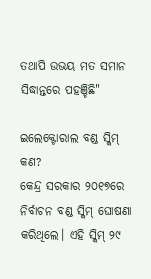ତଥାପି ଉଭୟ ମତ ସମାନ ସିଦ୍ଧାନ୍ତରେ ପହଞ୍ଚିଛି"

ଇଲେକ୍ଟୋରାଲ ବଣ୍ଡ ସ୍କିମ୍ କଣ?
କେନ୍ଦ୍ର ସରକାର ୨୦୧୭ରେ ନିର୍ବାଚନ ବଣ୍ଡ ସ୍କିମ୍ ଘୋଷଣା କରିଥିଲେ। ଏହି ସ୍କିମ୍ ୨୯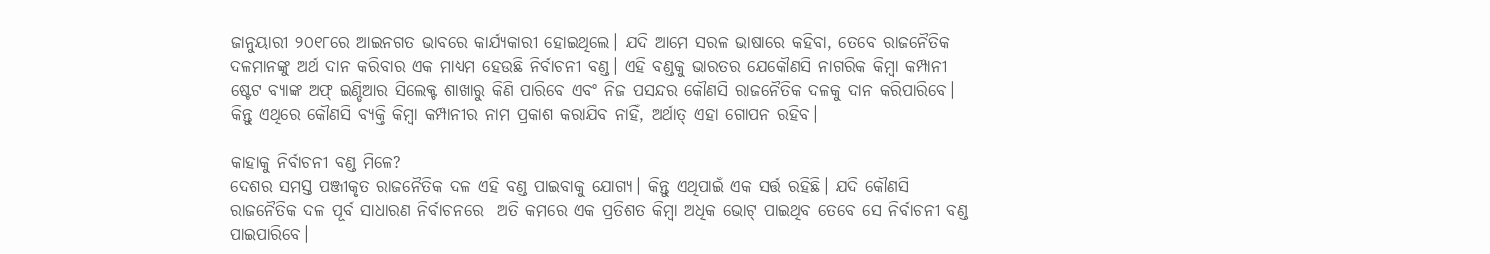ଜାନୁୟାରୀ ୨୦୧୮ରେ ଆଇନଗତ ଭାବରେ କାର୍ଯ୍ୟକାରୀ ହୋଇଥିଲେ। ଯଦି ଆମେ ସରଳ ଭାଷାରେ କହିବା, ତେବେ ରାଜନୈତିକ ଦଳମାନଙ୍କୁ ଅର୍ଥ ଦାନ କରିବାର ଏକ ମାଧ୍ୟମ ହେଉଛି ନିର୍ବାଚନୀ ବଣ୍ଡ। ଏହି ବଣ୍ଡକୁ ଭାରତର ଯେକୌଣସି ନାଗରିକ କିମ୍ବା କମ୍ପାନୀ ଷ୍ଟେଟ ବ୍ୟାଙ୍କ ଅଫ୍ ଇଣ୍ଡିଆର ସିଲେକ୍ଟ ଶାଖାରୁ କିଣି ପାରିବେ ଏବଂ ନିଜ ପସନ୍ଦର କୌଣସି ରାଜନୈତିକ ଦଳକୁ ଦାନ କରିପାରିବେ। କିନ୍ତୁ ଏଥିରେ କୌଣସି ବ୍ୟକ୍ତି କିମ୍ବା କମ୍ପାନୀର ନାମ ପ୍ରକାଶ କରାଯିବ ନାହିଁ, ଅର୍ଥାତ୍ ଏହା ଗୋପନ ରହିବ।

କାହାକୁ ନିର୍ବାଚନୀ ବଣ୍ଡ ମିଳେ?
ଦେଶର ସମସ୍ତ ପଞ୍ଜୀକୃତ ରାଜନୈତିକ ଦଳ ଏହି ବଣ୍ଡ ପାଇବାକୁ ଯୋଗ୍ୟ। କିନ୍ତୁ ଏଥିପାଇଁ ଏକ ସର୍ତ୍ତ ରହିଛି। ଯଦି କୌଣସି ରାଜନୈତିକ ଦଳ ପୂର୍ବ ସାଧାରଣ ନିର୍ବାଚନରେ  ଅତି କମରେ ଏକ ପ୍ରତିଶତ କିମ୍ବା ଅଧିକ ଭୋଟ୍ ପାଇଥିବ ତେବେ ସେ ନିର୍ବାଚନୀ ବଣ୍ଡ ପାଇପାରିବେ।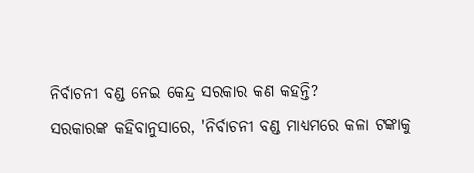ନିର୍ବାଚନୀ ବଣ୍ଡ ନେଇ କେନ୍ଦ୍ର ସରକାର କଣ କହନ୍ତି?
ସରକାରଙ୍କ କହିବାନୁସାରେ, 'ନିର୍ବାଚନୀ ବଣ୍ଡ ମାଧ୍ୟମରେ କଳା ଟଙ୍କାକୁ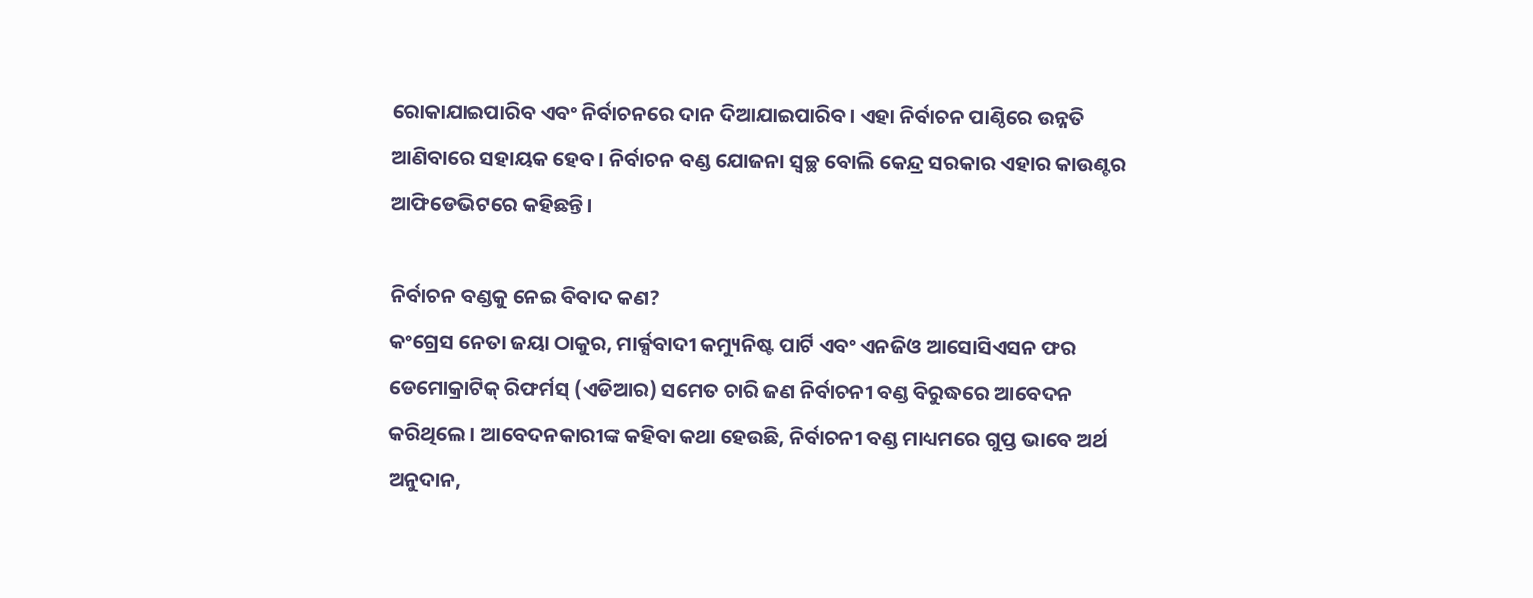ରୋକାଯାଇପାରିବ ଏବଂ ନିର୍ବାଚନରେ ଦାନ ଦିଆଯାଇପାରିବ। ଏହା ନିର୍ବାଚନ ପାଣ୍ଠିରେ ଉନ୍ନତି ଆଣିବାରେ ସହାୟକ ହେବ। ନିର୍ବାଚନ ବଣ୍ଡ ଯୋଜନା ସ୍ୱଚ୍ଛ ବୋଲି କେନ୍ଦ୍ର ସରକାର ଏହାର କାଉଣ୍ଟର ଆଫିଡେଭିଟରେ କହିଛନ୍ତି।

ନିର୍ବାଚନ ବଣ୍ଡକୁ ନେଇ ବିବାଦ କଣ?
କଂଗ୍ରେସ ନେତା ଜୟା ଠାକୁର, ମାର୍କ୍ସବାଦୀ କମ୍ୟୁନିଷ୍ଟ ପାର୍ଟି ଏବଂ ଏନଜିଓ ଆସୋସିଏସନ ଫର ଡେମୋକ୍ରାଟିକ୍ ରିଫର୍ମସ୍ (ଏଡିଆର) ସମେତ ଚାରି ଜଣ ନିର୍ବାଚନୀ ବଣ୍ଡ ବିରୁଦ୍ଧରେ ଆବେଦନ କରିଥିଲେ। ଆବେଦନକାରୀଙ୍କ କହିବା କଥା ହେଉଛି, ନିର୍ବାଚନୀ ବଣ୍ଡ ମାଧ୍ୟମରେ ଗୁପ୍ତ ଭାବେ ଅର୍ଥ ଅନୁଦାନ,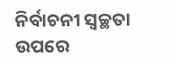ନିର୍ବାଚନୀ ସ୍ୱଚ୍ଛତା ଉପରେ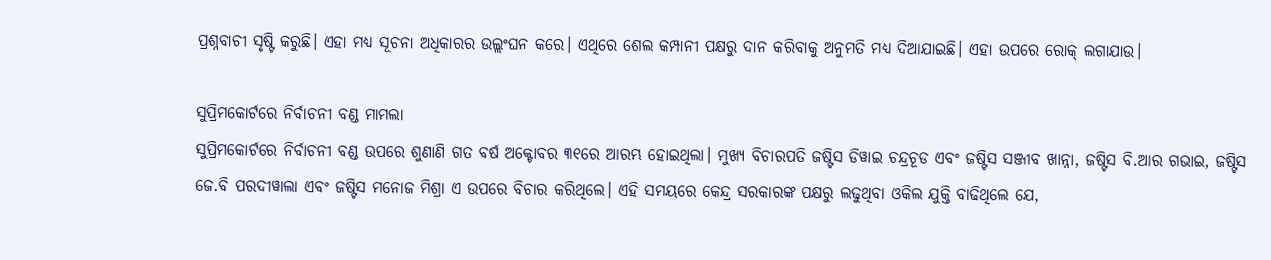ପ୍ରଶ୍ନବାଚୀ ସୃଷ୍ଟି କରୁଛି। ଏହା ମଧ୍ୟ ସୂଚନା ଅଧିକାରର ଉଲ୍ଲଂଘନ କରେ। ଏଥିରେ ଶେଲ କମ୍ପାନୀ ପକ୍ଷରୁ ଦାନ କରିବାକୁ ଅନୁମତି ମଧ୍ୟ ଦିଆଯାଇଛି। ଏହା ଉପରେ ରୋକ୍ ଲଗାଯାଉ।

ସୁପ୍ରିମକୋର୍ଟରେ ନିର୍ବାଚନୀ ବଣ୍ଡ ମାମଲା
ସୁପ୍ରିମକୋର୍ଟରେ ନିର୍ବାଚନୀ ବଣ୍ଡ ଉପରେ ଶୁଣାଣି ଗତ ବର୍ଷ ଅକ୍ଟୋବର ୩୧ରେ ଆରମ୍ଭ ହୋଇଥିଲା। ମୁଖ୍ୟ ବିଚାରପତି ଜଷ୍ଟିସ ଡିୱାଇ ଚନ୍ଦ୍ରଚୂଡ ଏବଂ ଜଷ୍ଟିସ ସଞ୍ଜୀବ ଖାନ୍ନା, ଜଷ୍ଟିସ ବି.ଆର ଗଭାଇ, ଜଷ୍ଟିସ ଜେ.ବି ପରଦୀୱାଲା ଏବଂ ଜଷ୍ଟିସ ମନୋଜ ମିଶ୍ରା ଏ ଉପରେ ବିଚାର କରିଥିଲେ। ଏହି ସମୟରେ କେନ୍ଦ୍ର ସରକାରଙ୍କ ପକ୍ଷରୁ ଲଢୁଥିବା ଓକିଲ ଯୁକ୍ତି ବାଢିଥିଲେ ଯେ,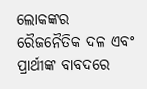ଲୋକଙ୍କର ରୈଜନୈତିକ ଦଳ ଏବଂ ପ୍ରାର୍ଥୀଙ୍କ ବାବଦରେ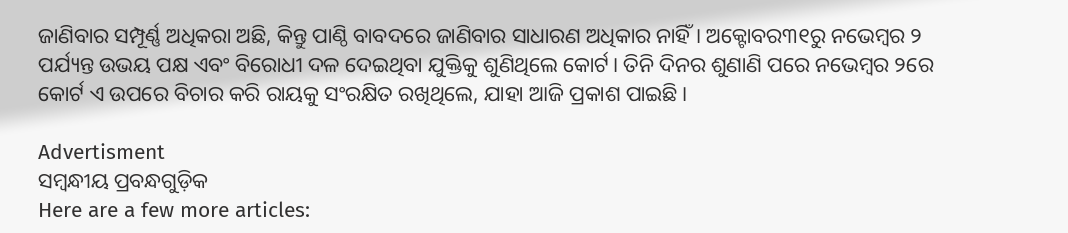ଜାଣିବାର ସମ୍ପୂର୍ଣ୍ଣ ଅଧିକରା ଅଛି, କିନ୍ତୁ ପାଣ୍ଠି ବାବଦରେ ଜାଣିବାର ସାଧାରଣ ଅଧିକାର ନାହିଁ। ଅକ୍ଟୋବର୩୧ରୁ ନଭେମ୍ବର ୨ ପର୍ଯ୍ୟନ୍ତ ଉଭୟ ପକ୍ଷ ଏବଂ ବିରୋଧୀ ଦଳ ଦେଇଥିବା ଯୁକ୍ତିକୁ ଶୁଣିଥିଲେ କୋର୍ଟ। ତିନି ଦିନର ଶୁଣାଣି ପରେ ନଭେମ୍ବର ୨ରେ କୋର୍ଟ ଏ ଉପରେ ବିଚାର କରି ରାୟକୁ ସଂରକ୍ଷିତ ରଖିଥିଲେ, ଯାହା ଆଜି ପ୍ରକାଶ ପାଇଛି।

Advertisment
ସମ୍ବନ୍ଧୀୟ ପ୍ରବନ୍ଧଗୁଡ଼ିକ
Here are a few more articles: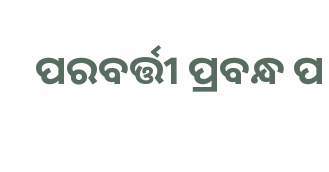ପରବର୍ତ୍ତୀ ପ୍ରବନ୍ଧ ପ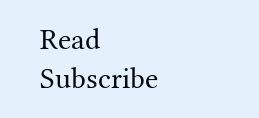Read
Subscribe